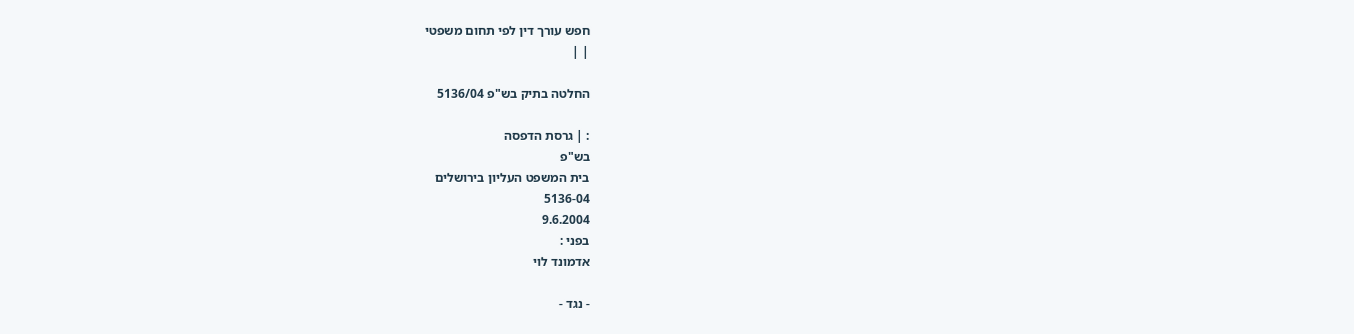חפש עורך דין לפי תחום משפטי
| |

החלטה בתיק בש"פ 5136/04

: | גרסת הדפסה
בש"פ
בית המשפט העליון בירושלים
5136-04
9.6.2004
בפני :
אדמונד לוי

- נגד -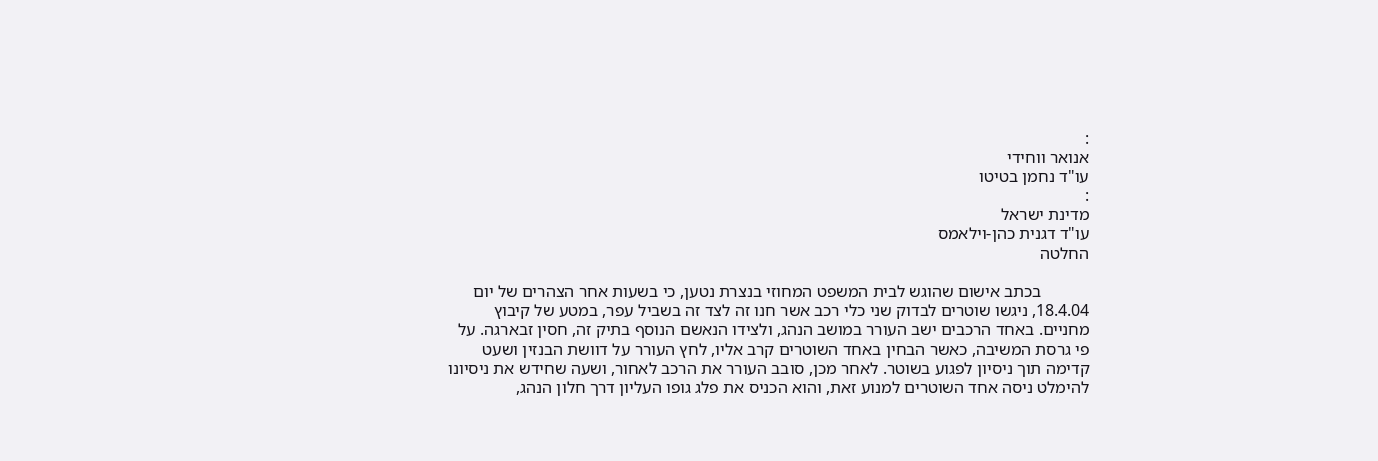:
אנואר ווחידי
עו"ד נחמן בטיטו
:
מדינת ישראל
עו"ד דגנית כהן-וילאמס
החלטה

           בכתב אישום שהוגש לבית המשפט המחוזי בנצרת נטען, כי בשעות אחר הצהרים של יום 18.4.04, ניגשו שוטרים לבדוק שני כלי רכב אשר חנו זה לצד זה בשביל עפר, במטע של קיבוץ מחניים. באחד הרכבים ישב העורר במושב הנהג, ולצידו הנאשם הנוסף בתיק זה, חסין זבארגה. על פי גרסת המשיבה, כאשר הבחין באחד השוטרים קרב אליו, לחץ העורר על דוושת הבנזין ושעט קדימה תוך ניסיון לפגוע בשוטר. לאחר מכן, סובב העורר את הרכב לאחור, ושעה שחידש את ניסיונו להימלט ניסה אחד השוטרים למנוע זאת, והוא הכניס את פלג גופו העליון דרך חלון הנהג,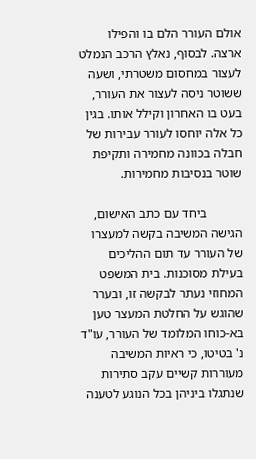אולם העורר הלם בו והפילו ארצה. לבסוף, נאלץ הרכב הנמלט לעצור במחסום משטרתי, ושעה ששוטר ניסה לעצור את העורר, בעט בו האחרון וקילל אותו. בגין כל אלה יוחסו לעורר עבירות של חבלה בכוונה מחמירה ותקיפת שוטר בנסיבות מחמירות.

           ביחד עם כתב האישום, הגישה המשיבה בקשה למעצרו של העורר עד תום ההליכים בעילת מסוכנות. בית המשפט המחוזי נעתר לבקשה זו, ובערר שהוגש על החלטת המעצר טען בא-כוחו המלומד של העורר, עו"ד נ' בטיטו, כי ראיות המשיבה מעוררות קשיים עקב סתירות שנתגלו ביניהן בכל הנוגע לטענה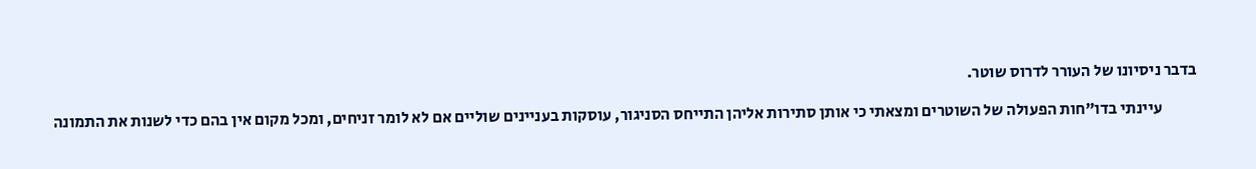בדבר ניסיונו של העורר לדרוס שוטר.

           עיינתי בדו"חות הפעולה של השוטרים ומצאתי כי אותן סתירות אליהן התייחס הסניגור, עוסקות בעניינים שוליים אם לא לומר זניחים, ומכל מקום אין בהם כדי לשנות את התמונה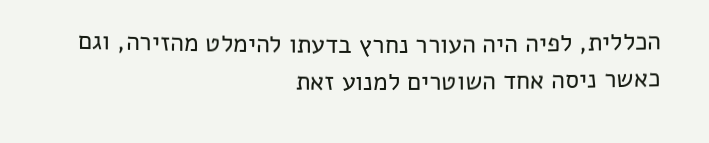הכללית, לפיה היה העורר נחרץ בדעתו להימלט מהזירה, וגם כאשר ניסה אחד השוטרים למנוע זאת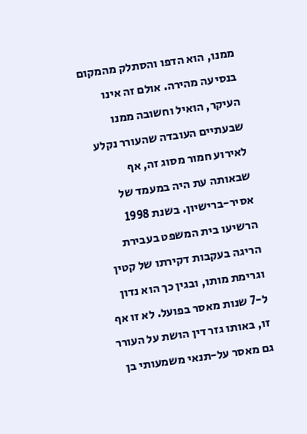ממנו, הוא הדפו והסתלק מהמקום בנסיעה מהירה. אולם זה אינו העיקר, הואיל וחשובה ממנו שבעתיים העובדה שהעורר נקלע לאירוע חמור מסוג זה, אף שבאותה עת היה במעמד של אסיר-ברישיון. בשנת 1998 הרשיעו בית המשפט בעבירת הריגה בעקבות דקירתו של קטין וגרימת מותו, ובגין כך הוא נדון ל-7 שנות מאסר בפועל. לא זו אף זו, באותו גזר דין הושת על העורר גם מאסר על-תנאי משמעותי בן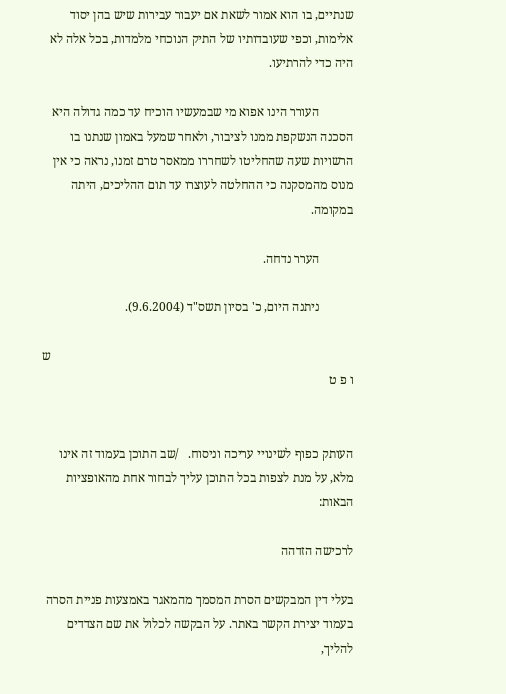שנתיים, בו הוא אמור לשאת אם יעבור עבירות שיש בהן יסוד אלימות, וכפי שעובדותיו של התיק הנוכחי מלמדות, בכל אלה לא היה כדי להרתיעו.

           העורר הינו אפוא מי שבמעשיו הוכיח עד כמה גדולה היא הסכנה הנשקפת ממנו לציבור, ולאחר שמעל באמון שנתנו בו הרשויות שעה שהחליטו לשחררו ממאסר טרם זמנו, נראה כי אין מנוס מהמסקנה כי ההחלטה לעוצרו עד תום ההליכים, היתה במקומה.

           הערר נדחה.

           ניתנה היום, כ' בסיון תשס"ד (9.6.2004).

                                                                                                 ש ו פ ט


העותק כפוף לשינויי עריכה וניסוח.   /שב התוכן בעמוד זה אינו מלא, על מנת לצפות בכל התוכן עליך לבחור אחת מהאופציות הבאות:

לרכישה הזדהה

בעלי דין המבקשים הסרת המסמך מהמאגר באמצעות פניית הסרה בעמוד יצירת הקשר באתר. על הבקשה לכלול את שם הצדדים להליך,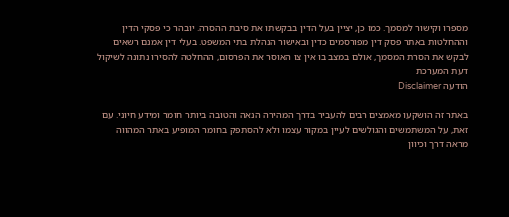מספרו וקישור למסמך. כמו כן, יציין בעל הדין בבקשתו את סיבת ההסרה. יובהר כי פסקי הדין וההחלטות באתר פסק דין מפורסמים כדין ובאישור הנהלת בתי המשפט. בעלי דין אמנם רשאים לבקש את הסרת המסמך, אולם במצב בו אין צו האוסר את הפרסום, ההחלטה להסירו נתונה לשיקול דעת המערכת
הודעה Disclaimer

באתר זה הושקעו מאמצים רבים להעביר בדרך המהירה הנאה והטובה ביותר חומר ומידע חיוני. עם זאת, על המשתמשים והגולשים לעיין במקור עצמו ולא להסתפק בחומר המופיע באתר המהווה מראה דרך וכיוון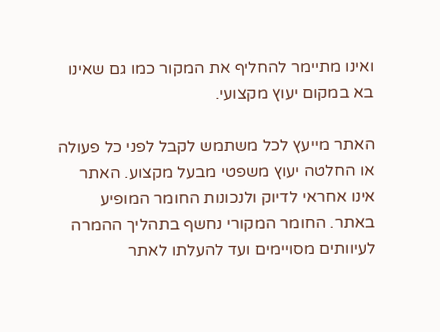ואינו מתיימר להחליף את המקור כמו גם שאינו בא במקום יעוץ מקצועי.

האתר מייעץ לכל משתמש לקבל לפני כל פעולה או החלטה יעוץ משפטי מבעל מקצוע. האתר אינו אחראי לדיוק ולנכונות החומר המופיע באתר. החומר המקורי נחשף בתהליך ההמרה לעיוותים מסויימים ועד להעלתו לאתר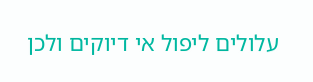עלולים ליפול אי דיוקים ולכן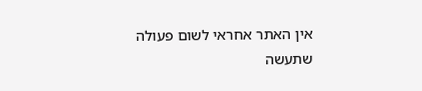אין האתר אחראי לשום פעולה שתעשה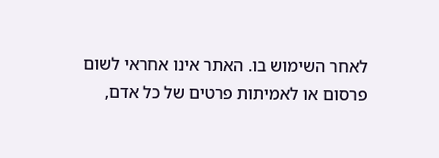לאחר השימוש בו. האתר אינו אחראי לשום פרסום או לאמיתות פרטים של כל אדם,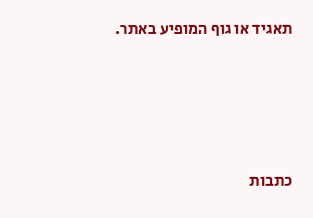תאגיד או גוף המופיע באתר.




כתבות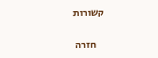קשורות

    חזרה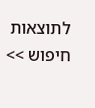לתוצאות חיפוש >>